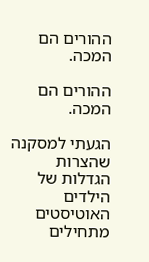ההורים הם המכה.

ההורים הם המכה.

הגעתי למסקנה שהצרות הגדלות של הילדים האוטיסטים מתחילים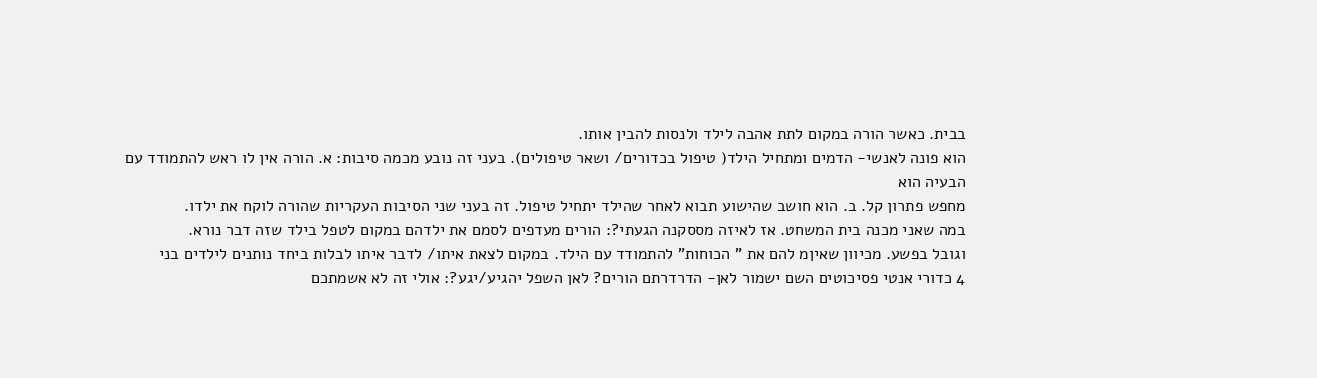בבית. כאשר הורה במקום לתת אהבה לילד ולנסות להבין אותו.
הוא פונה לאנשי- הדמים ומתחיל הילד( טיפול בכדורים/ ושאר טיפולים). בעני זה נובע מכמה סיבות: א. הורה אין לו ראש להתמודד עם הבעיה הוא
מחפש פתרון קל. ב. הוא חושב שהישוע תבוא לאחר שהילד יתחיל טיפול. זה בעני שני הסיבות העקריות שהורה לוקח את ילדו.
במה שאני מכנה בית המשחט. אז לאיזה מססקנה הגעתי?: הורים מעדפים לסמם את ילדהם במקום לטפל בילד שזה דבר נורא.
וגובל בפשע. מכיוון שאיןמ להם את " הכוחות" להתמודד עם הילד. במקום לצאת איתו/ לדבר איתו לבלות ביחד נותנים לילדים בני
4 כדורי אנטי פסיכוטים השם ישמור לאן- הדרדרתם הורים? לאן השפל יהגיע/יגע?: אולי זה לא אשמתכם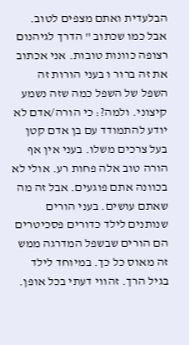הבלעדית ואתם מצפים לטוב.
אבל כמו שכתוב " הדרך לגיהנום רצופה כוונות טובות. אני אכתוב את זה ברור ו בעני הורות זה השפל של השפל כמה שזה נשמע
קיצוני. ולמה?: כי הורה/אדם לא יודע להתמודד עם בן אדם קטן בעל צרכים משלו. בעני אין אף הורה טוב אלה פחות רע. אולי לא
בכוונה אתם פוגעים. אבל זה מה שאתם עושים. בעני הורים שנותנים לילד כדורים פסכיטרים הם הורים שבשפל המדרגה ממש
זה מאוס כל כך. במיוחד לילד בגיל הרך. זהווי דעתי בכל אופן.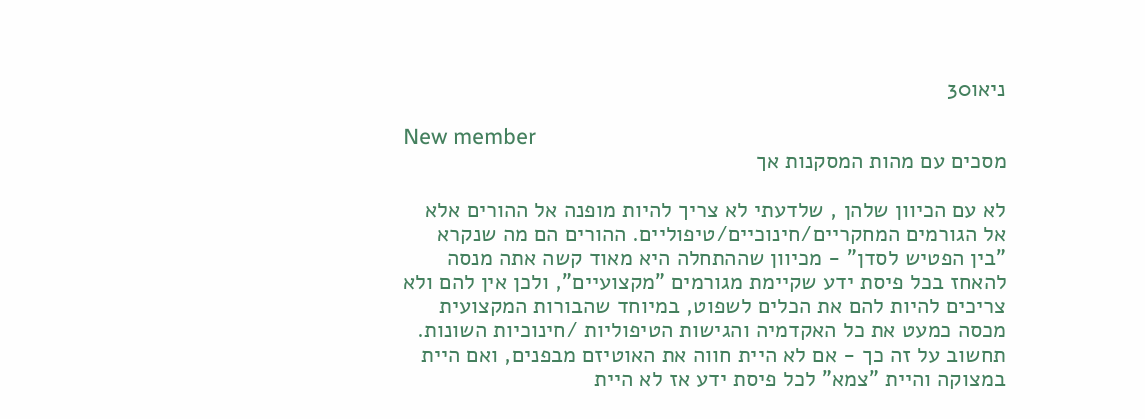ניאו30

New member
מסכים עם מהות המסקנות אך

לא עם הכיוון שלהן , שלדעתי לא צריך להיות מופנה אל ההורים אלא אל הגורמים המחקריים/חינוכיים/טיפוליים. ההורים הם מה שנקרא "בין הפטיש לסדן" - מכיוון שההתחלה היא מאוד קשה אתה מנסה להאחז בכל פיסת ידע שקיימת מגורמים "מקצועיים", ולכן אין להם ולא צריכים להיות להם את הכלים לשפוט, במיוחד שהבורות המקצועית מכסה כמעט את כל האקדמיה והגישות הטיפוליות /חינוכיות השונות. תחשוב על זה כך - אם לא היית חווה את האוטיזם מבפנים, ואם היית במצוקה והיית "צמא" לכל פיסת ידע אז לא היית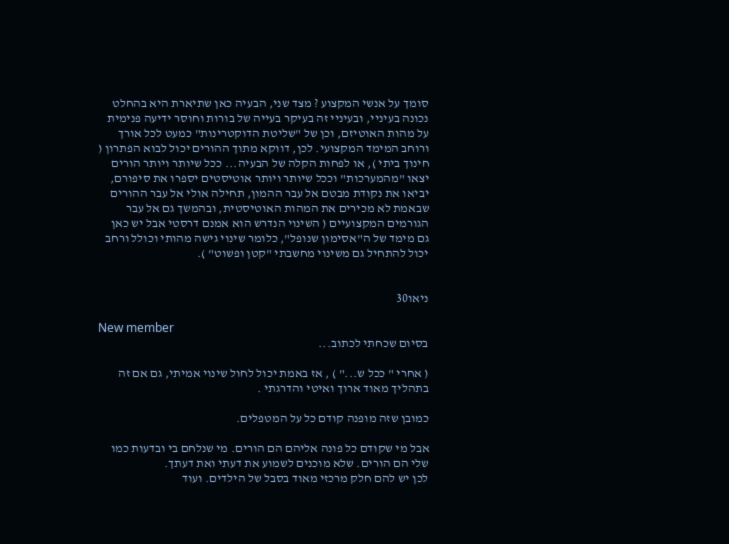סומך על אנשי המקצוע ? מצד שני, הבעיה כאן שתיארת היא בהחלט נכונה בעיניי, ובעיניי זה בעיקר בעייה של בורות וחוסר ידיעה פנימית על מהות האוטיזם, וכן של "שליטת הדוקטרינות" כמעט לכל אורך ורוחב המימד המקצועי. לכן, דווקא מתוך ההורים יכול לבוא הפתרון ( חינוך ביתי ), או לפחות הקלה של הבעיה... ככל שיותר ויותר הורים יצאו "מהמערכות" וככל שיותר ויותר אוטיסטים יספרו את סיפורם, יביאו את נקודת מבטם אל עבר ההמון, תחילה אולי אל עבר ההורים שבאמת לא מכירים את המהות האוטיסטית, ובהמשך גם אל עבר הגורמים המקצועיים ( השינוי הנדרש הוא אמנם דרסטי אבל יש כאן גם מימד של ה"אסימון שנופל", כלומר שינוי גישה מהותי וכולל ורחב יכול להתחיל גם משינוי מחשבתי "קטן ופשוט" ).


ניאו30

New member
בסיום שכחתי לכתוב...

( אחרי " ככל ש..." ) , אז באמת יכול לחול שינוי אמיתי, גם אם זה בתהליך מאוד ארוך ואיטי והדרגתי .

כמובן שזה מופנה קודם כל על המטפלים.

אבל מי שקודם כל פונה אליהם הם הורים. מי שנלחם בי ובדעות כמו שלי הם הורים. שלא מוכנים לשמוע את דעתי ואת דעתך.
לכן יש להם חלק מרכזי מאוד בסבל של הילדים. ועוד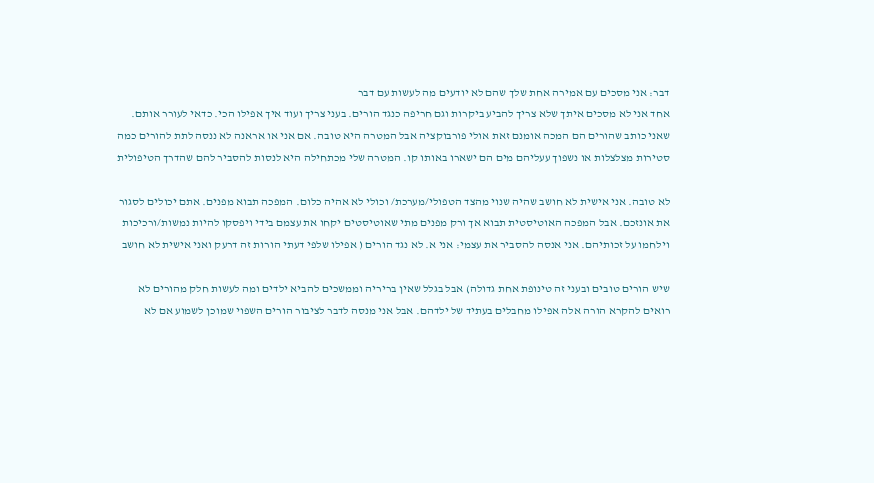דבר: אני מסכים עם אמירה אחת שלך שהם לא יודעים מה לעשות עם דבר
אחד אני לא מסכים איתך שלא צריך להביע ביקרות וגם חריפה כנגד הורים. בעני צריך ועוד איך אפילו הכי. כדאי לעורר אותם.
שאני כותב שהורים הם המכה אומנם זאת אולי פורבוקציה אבל המטרה היא טובה. אם אני או אראנה לא ננסה לתת להורים כמה
סטירות מצלצלות או נשפוך עעליהם מים הם ישארו באותו קו. המטרה שלי מכתחילה היא לנסות להסביר להם שהדרך הטיפולית

לא טובה. אני אישית לא חושב שהיה שנוי מהצד הטפולי/מערכת/ וכולי לא אהיה כלום. המפכה תבוא מפנים. אתם יכולים לסגור
את אונזכם. אבל המפכה האוטיסטית תבוא אך ורק מפנים מתי שאוטיסטים יקחו את עצמם בידי ויפסקו להיות נמשות/ורכיכות
וילחמו על זכותיהם. אני אנסה להסביר את עצמי: אני א. לא נגד הורים ( אפילו שלפי דעתי הורות זה דרעק ואני אישית לא חושב

שיש הורים טובים ובעני זה טינופת אחת גדולה) אבל בגלל שאין בריריה וממשכים להביא ילדים ומה לעשות חלק מהורים לא
רואים להקרא הורה אלה אפילו מחבלים בעתיד של ילדהם. אבל אני מנסה לדבר לציבור הורים השפוי שמוכן לשמוע אם לא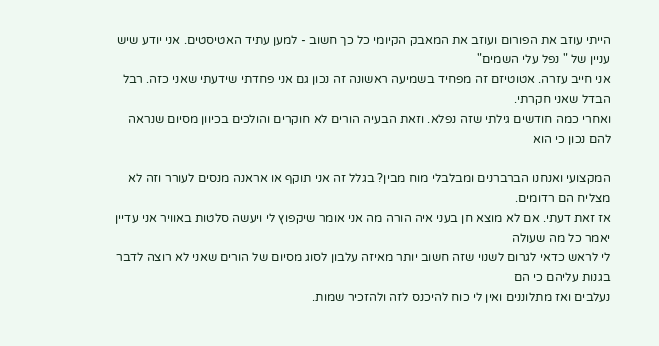הייתי עוזב את הפורום ועוזב את המאבק הקיומי כל כך חשוב - למען עתיד האטיסטים. אני יודע שיש עניין של " נפל עלי השמים"
אני חייב עזרה. אטוטיזם זה מפחיד בשמיעה ראשונה זה נכון גם אני פחדתי שידעתי שאני כזה. רבל הבדל שאני חקרתי.
ואחרי כמה חודשים גילתי שזה נפלא. וזאת הבעיה הורים לא חוקרים והולכים בכיוון מסיום שנראה להם נכון כי הוא

המקצועי ואנחנו הברברנים ומבלבלי מוח מבין? בגלל זה אני תוקף או אראנה מנסים לעורר וזה לא מצליח הם רדומים.
אז זאת דעתי. אם לא מוצא חן בעני איה הורה מה אני אומר שיקפוץ לי ויעשה סלטות באוויר אני עדיין יאמר כל מה שעולה
לי לראש כדאי לגרום לשנוי שזה חשוב יותר מאיזה עלבון לסוג מסיום של הורים שאני לא רוצה לדבר בגנות עליהם כי הם
נעלבים ואז מתלוננים ואין לי כוח להיכנס לזה ולהזכיר שמות.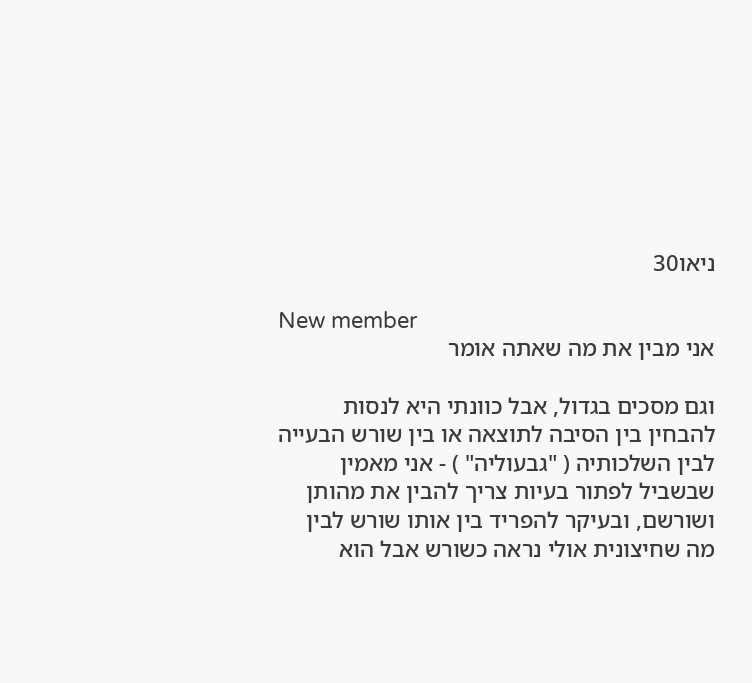ניאו30

New member
אני מבין את מה שאתה אומר

וגם מסכים בגדול, אבל כוונתי היא לנסות להבחין בין הסיבה לתוצאה או בין שורש הבעייה לבין השלכותיה ( "גבעוליה" ) - אני מאמין שבשביל לפתור בעיות צריך להבין את מהותן ושורשם, ובעיקר להפריד בין אותו שורש לבין מה שחיצונית אולי נראה כשורש אבל הוא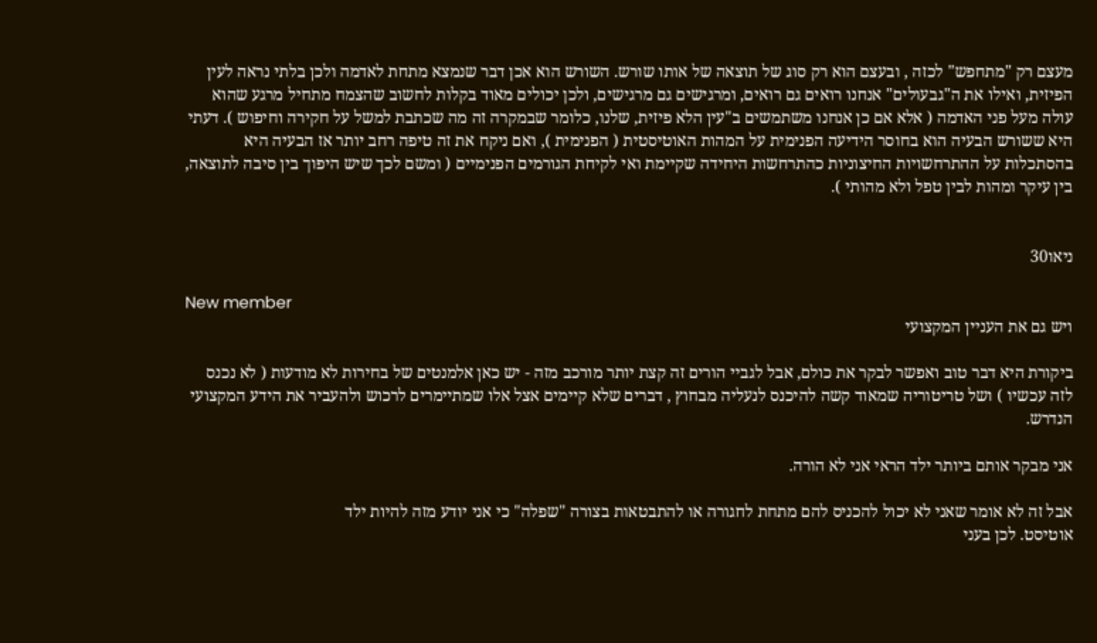מעצם רק "מתחפש" לכזה , ובעצם הוא רק סוג של תוצאה של אותו שורש. השורש הוא אכן דבר שנמצא מתחת לאדמה ולכן בלתי נראה לעין הפיזית, ואילו את ה"גבעולים" אנחנו רואים גם רואים, ומרגישים גם מרגישים, ולכן יכולים מאוד בקלות לחשוב שהצמח מתחיל מרגע שהוא עולה מעל פני האדמה ( אלא אם כן אנחנו משתמשים ב"עין הלא פיזית, שלנו, כלומר שבמקרה זה מה שכתבת למשל על חקירה וחיפוש ). דעתי היא ששורש הבעיה הוא בחוסר הידיעה הפנימית על המהות האוטיסטית ( הפנימית ), ואם ניקח את זה טיפה רחב יותר אז הבעיה היא בהסתכלות על ההתרחשויות החיצוניות כהתרחשות היחידה שקיימת ואי לקיחת הגורמים הפנימיים ( ומשם לכך שיש היפוך בין סיבה לתוצאה, בין עיקר ומהות לבין טפל ולא מהותי ).


ניאו30

New member
ויש גם את העניין המקצועי

ביקורת היא דבר טוב ואפשר לבקר את כולם, אבל לגביי הורים זה קצת יותר מורכב מזה - יש כאן אלמנטים של בחירות לא מודעות ( לא נכנס לזה עכשיו ) ושל טריטוריה שמאוד קשה להיכנס לנעליה מבחוץ , דברים שלא קיימים אצל אלו שמתיימרים לרכוש ולהעביר את הידע המקצועי הנדרש.

אני מבקר אותם ביותר ילד הראי אני לא הורה.

אבל זה לא אומר שאני לא יכול להכניס להם מתחת לחגורה או להתבטאות בצורה "שפלה" כי אני יודע מזה להיות ילד
אוטיסט. לכן בעני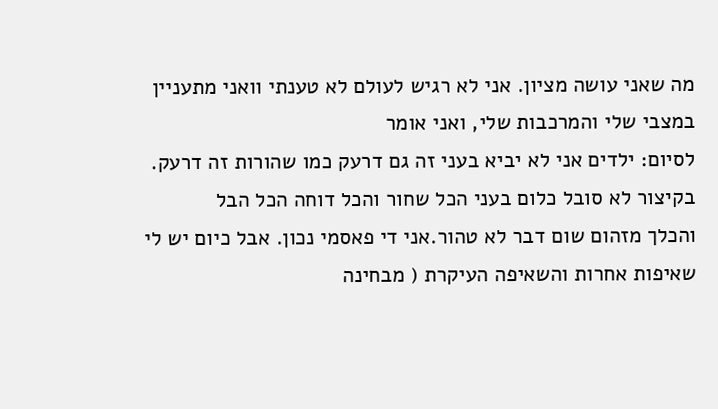מה שאני עושה מציון. אני לא רגיש לעולם לא טענתי וואני מתעניין במצבי שלי והמרכבות שלי, ואני אומר
לסיום: ילדים אני לא יביא בעני זה גם דרעק כמו שהורות זה דרעק. בקיצור לא סובל כלום בעני הכל שחור והכל דוחה הכל הבל
והכלך מזהום שום דבר לא טהור.אני די פאסמי נכון. אבל כיום יש לי שאיפות אחרות והשאיפה העיקרת ( מבחינה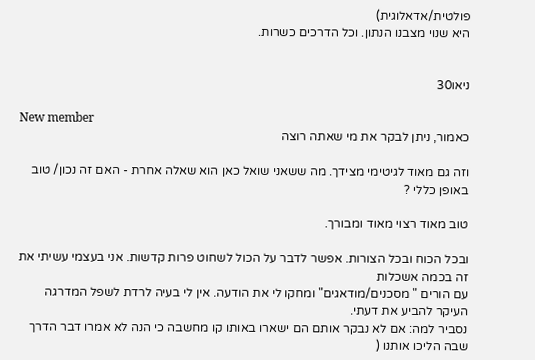פולטית/אדאלוגית)
היא שנוי מצבנו הנתון. וכל הדרכים כשרות.


ניאו30

New member
כאמור, ניתן לבקר את מי שאתה רוצה

וזה גם מאוד לגיטימי מצידך. מה ששאני שואל כאן הוא שאלה אחרת - האם זה נכון/ טוב באופן כללי ?

טוב מאוד רצוי מאוד ומבורך.

ובכל הכוח ובכל הצורות. אפשר לדבר על הכול לשחוט פרות קדשות. אני בעצמי עשיתי את זה בכמה אשכלות
עם הורים " מסכנים/מודאגים" ומחקו לי את הודעה. אין לי בעיה לרדת לשפל המדרגה העיקר להביע את דעתי.
נסביר למה: אם לא נבקר אותם הם ישארו באותו קו מחשבה כי הנה לא אמרו דבר הדרך שבה הליכו אותנו (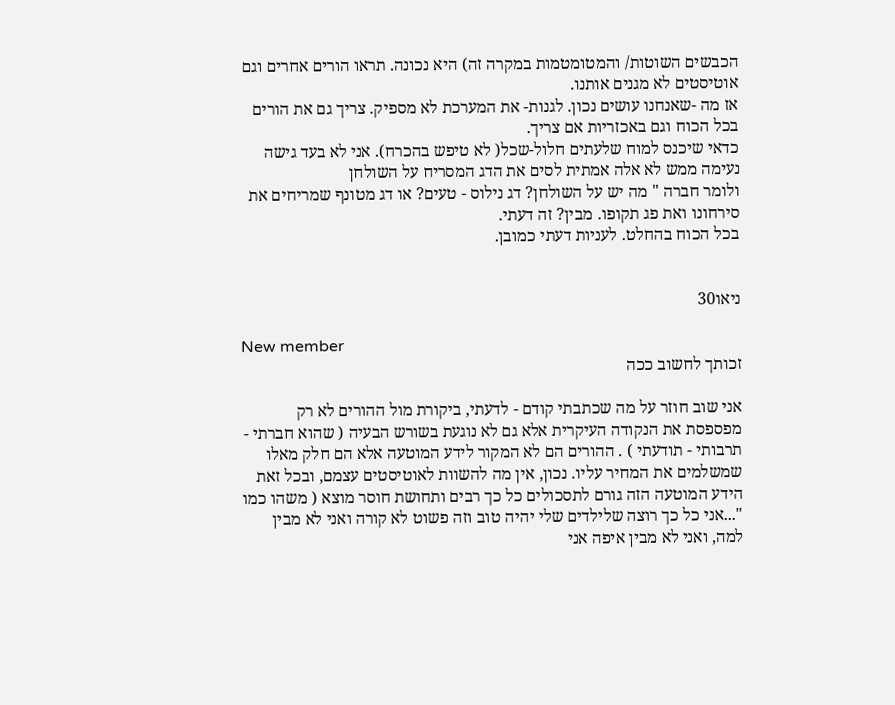הכבשים השוטות/ והמטומטמות במקרה זה) היא נכונה. תראו הורים אחרים וגם אוטיסטים לא מגנים אותנו.
אז מה -שאנחנו עושים נכון. לגנות- את המערכת לא מספיק. צריך גם את הורים בכל הכוח וגם באכזריות אם צריך.
כדאי שיכנס למוח שלעתים חלול-שכל( לא טיפש בהכרח). אני לא בעד גישה נעימה ממש לא אלה אמתית לסים את הדג המסריח על השולחן
ולומר חברה " מה יש על השולחן? דג נילוס - טעים? או דג מטונף שמריחים את סירחונו ואת פג תקופו. מבין? זה דעתי.
בכל הכוח בהחלט. לעניות דעתי כמובן.


ניאו30

New member
זכותך לחשוב ככה

אני שוב חוזר על מה שכתבתי קודם - לדעתי, ביקורת מול ההורים לא רק מפספסת את הנקודה העיקרית אלא גם לא נוגעת בשורש הבעיה ( שהוא חברתי - תרבותי - תודעתי ) . ההורים הם לא המקור לידע המוטעה אלא הם חלק מאלו שמשלמים את המחיר עליו. נכון, אין מה להשוות לאוטיסטים עצמם, ובכל זאת הידע המוטעה הזה גורם לתסכולים כל כך רבים ותחושת חוסר מוצא ( משהו כמו "...אני כל כך רוצה שלילדים שלי יהיה טוב וזה פשוט לא קורה ואני לא מבין למה, ואני לא מבין איפה אני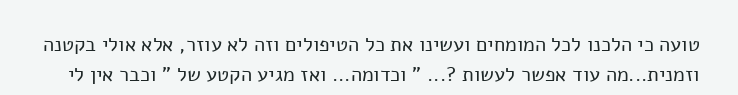טועה כי הלכנו לכל המומחים ועשינו את כל הטיפולים וזה לא עוזר, אלא אולי בקטנה וזמנית...מה עוד אפשר לעשות ?... " וכדומה... ואז מגיע הקטע של " וכבר אין לי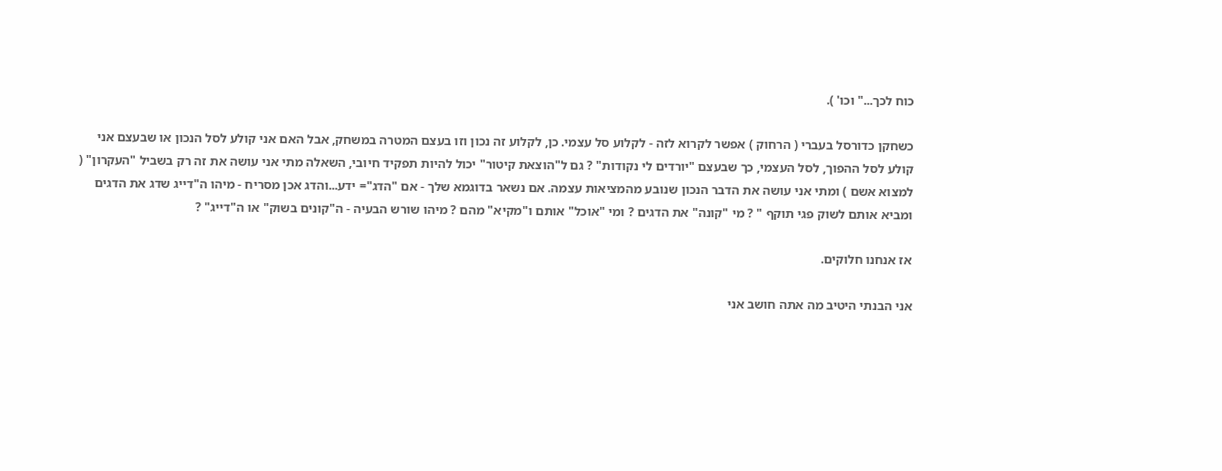כוח לכך..." וכו' ).

כשחקן כדורסל בעברי ( הרחוק ) אפשר לקרוא לזה - לקלוע סל עצמי. כן, לקלוע זה נכון וזו בעצם המטרה במשחק, אבל האם אני קולע לסל הנכון או שבעצם אני קולע לסל ההפוך, לסל העצמי, כך שבעצם "יורדים לי נקודות" ? גם ל"הוצאת קיטור" יכול להיות תפקיד חיובי, השאלה מתי אני עושה את זה רק בשביל "העקרון" ( למצוא אשם ) ומתי אני עושה את הדבר הנכון שנובע מהמציאות עצמה. אם נשאר בדוגמא שלך - אם "הדג"= ידע...והדג אכן מסריח - מיהו ה"דייג שדג את הדגים ומביא אותם לשוק פגי תוקף " ? מי "קונה" את הדגים ? ומי "אוכל" אותם ו"מקיא" מהם ? מיהו שורש הבעיה - ה"קונים בשוק" או ה"דייג" ?

אז אנחנו חלוקים.

אני הבנתי היטיב מה אתה חושב אני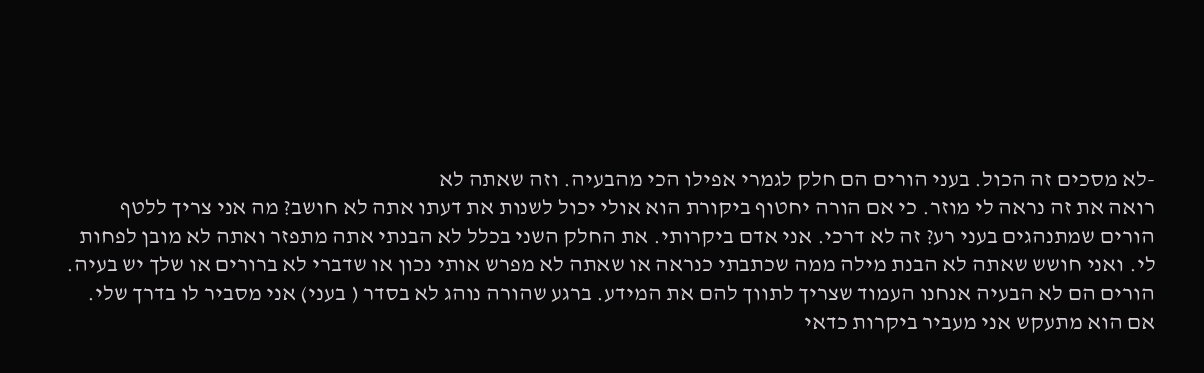-לא מסכים זה הכול. בעני הורים הם חלק לגמרי אפילו הכי מהבעיה. וזה שאתה לא
רואה את זה נראה לי מוזר. כי אם הורה יחטוף ביקורת הוא אולי יכול לשנות את דעתו אתה לא חושב? מה אני צריך ללטף
הורים שמתנהגים בעני רע? זה לא דרכי. אני אדם ביקרותי. את החלק השני בכלל לא הבנתי אתה מתפזר ואתה לא מובן לפחות
לי. ואני חושש שאתה לא הבנת מילה ממה שכתבתי כנראה או שאתה לא מפרש אותי נכון או שדברי לא ברורים או שלך יש בעיה.
הורים הם לא הבעיה אנחנו העמוד שצריך לתווך להם את המידע. ברגע שהורה נוהג לא בסדר ( בעני) אני מסביר לו בדרך שלי.
אם הוא מתעקש אני מעביר ביקרות כדאי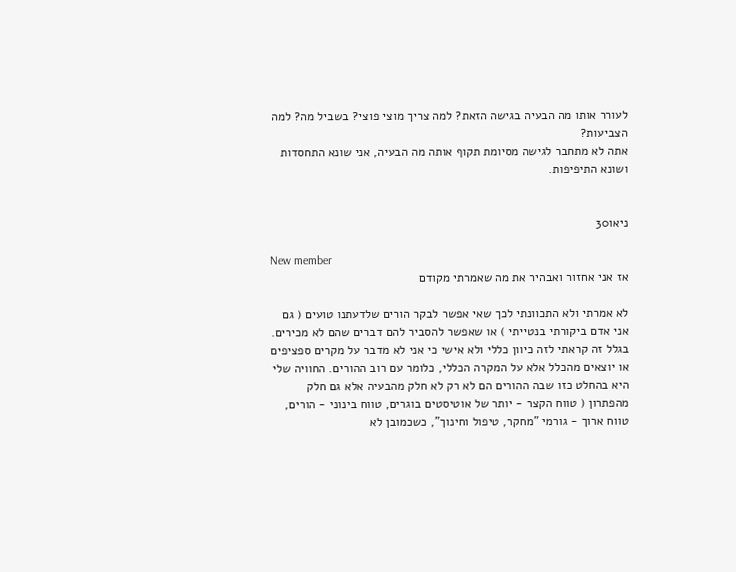לעורר אותו מה הבעיה בגישה הזאת? למה צריך מוצי פוצי? בשביל מה? למה הצביעות?
אתה לא מתחבר לגישה מסיומת תקוף אותה מה הבעיה, אני שונא התחסדות ושונא התיפיפות.


ניאו30

New member
אז אני אחזור ואבהיר את מה שאמרתי מקודם

לא אמרתי ולא התכוונתי לכך שאי אפשר לבקר הורים שלדעתנו טועים ( גם אני אדם ביקורתי בנטייתי ) או שאפשר להסביר להם דברים שהם לא מכירים. בגלל זה קראתי לזה כיוון כללי ולא אישי כי אני לא מדבר על מקרים ספציפים או יוצאים מהכלל אלא על המקרה הכללי, כלומר עם רוב ההורים. החוויה שלי היא בהחלט כזו שבה ההורים הם לא רק לא חלק מהבעיה אלא גם חלק מהפתרון ( טווח הקצר - יותר של אוטיסטים בוגרים, טווח בינוני - הורים, טווח ארוך - גורמי "מחקר, טיפול וחינוך", כשכמובן לא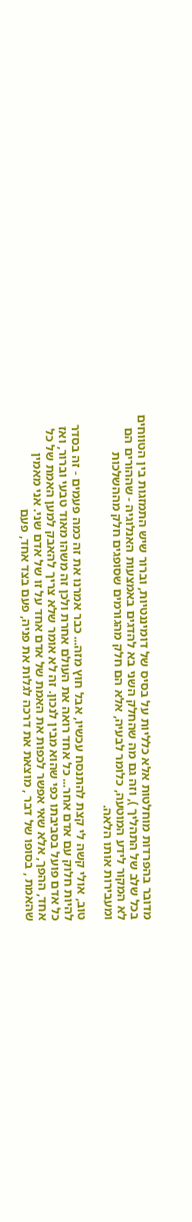מדובר בהפרדות מוחלטות אלא כלליות על בסיס של דומיננטיות, וברור שיש התמזגות בין הטווחים בכל שלב של התהליך ), וזה גם מה שהחלק השני בא להדגים באמצעות האנלוגיה - שההורים הם לא המקור לידע המוטעה, כלומר לבעיה, אלא הם חלק מהגורמים שסופגים חלק מההשלכות ומעבירות אותו הלאה.

טוב, אולי קשה לי קצת להתנסח עכשיו, אבל חוץ מזה... כבר אמרנו את זה כמה פעמים - זה בסדר להיות חלוק עם אדם אחר... כל אחד רואה את העולם אחרת ולכן זה משהו מאוד טבעי וברור, ואז כל אדם פועל בסביבתו כפי שהוא מבין לנכון. זה לא אומר שלא צריך להאבק למען האמת של כל אחד, ההפך, אלא שאי אפשר לכפות את האמת של אדם אחד על זו של אדם שני. אני מאמין שהאמת , בסופו של דבר , מוצאת את דרכה לגלות את פניה, פעם בצד אחד, פעם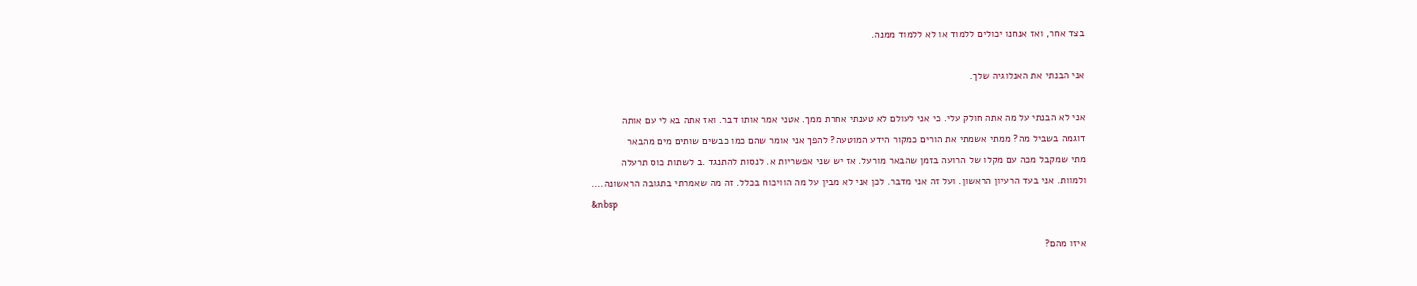בצד אחר, ואז אנחנו יכולים ללמוד או לא ללמוד ממנה.

אני הבנתי את האנלוגיה שלך.

אני לא הבנתי על מה אתה חולק עלי. כי אני לעולם לא טענתי אחרת ממך. אטני אמר אותו דבר. ואז אתה בא לי עם אותה
דוגמה בשביל מה? ממתי אשמתי את הורים כמקור הידע המוטעה? להפך אני אומר שהם כמו כבשים שותים מים מהבאר
מתי שמקבל מכה עם מקלו של הרועה בזמן שהבאר מורעל. אז יש שני אפשריות א. לנסות להתנגד .ב לשתות כוס תרעלה
ולמוות. אני בעד הרעיון הראשון. ועל זה אני מדבר. לכן אני לא מבין על מה הוויכוח בכלל. זה מה שאמרתי בתגובה הראשונה....
&nbsp

איזו מהם?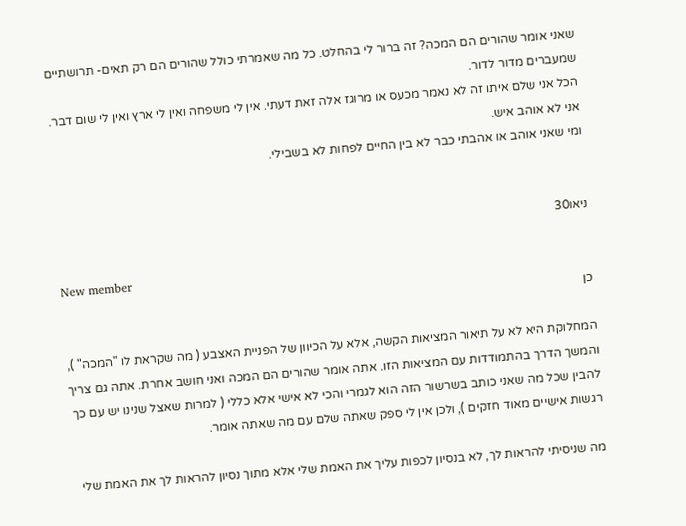שאני אומר שהורים הם המכה? זה ברור לי בהחלט. כל מה שאמרתי כולל שהורים הם רק תאים- תרושתיים שמעברים מדור לדור.
הכל אני שלם איתו זה לא נאמר מכעס או מרוגז אלה זאת דעתי. אין לי משפחה ואין לי ארץ ואין לי שום דבר. אני לא אוהב איש.
ומי שאני אוהב או אהבתי כבר לא בין החיים לפחות לא בשבילי.


ניאו30

New member
כן

המחלוקת היא לא על תיאור המציאות הקשה, אלא על הכיוון של הפניית האצבע ( מה שקראת לו "המכה" ), והמשך הדרך בהתמודדות עם המציאות הזו. אתה אומר שהורים הם המכה ואני חושב אחרת. אתה גם צריך להבין שכל מה שאני כותב בשרשור הזה הוא לגמרי והכי לא אישי אלא כללי ( למרות שאצל שנינו יש עם כך רגשות אישיים מאוד חזקים ), ולכן אין לי ספק שאתה שלם עם מה שאתה אומר.

מה שניסיתי להראות לך, לא בנסיון לכפות עליך את האמת שלי אלא מתוך נסיון להראות לך את האמת שלי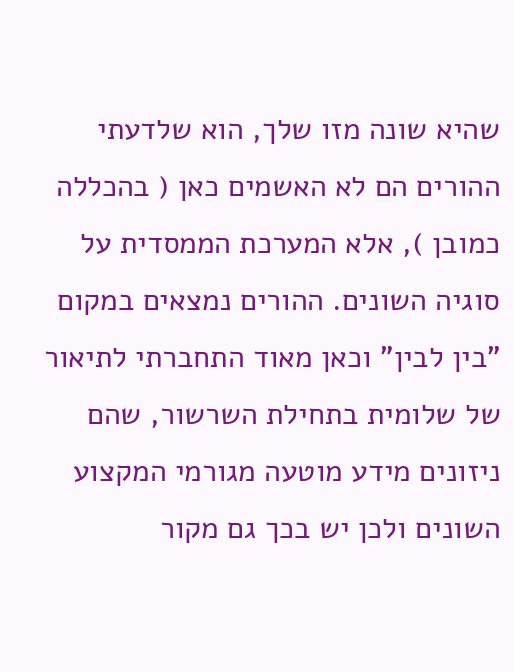שהיא שונה מזו שלך, הוא שלדעתי ההורים הם לא האשמים כאן ( בהכללה כמובן ), אלא המערכת הממסדית על סוגיה השונים. ההורים נמצאים במקום "בין לבין" וכאן מאוד התחברתי לתיאור של שלומית בתחילת השרשור, שהם ניזונים מידע מוטעה מגורמי המקצוע השונים ולכן יש בכך גם מקור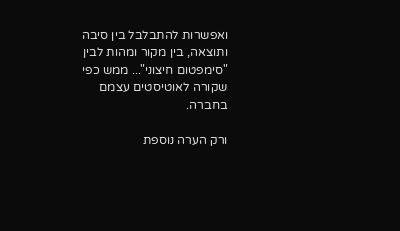ואפשרות להתבלבל בין סיבה ותוצאה, בין מקור ומהות לבין "סימפטום חיצוני"... ממש כפי שקורה לאוטיסטים עצמם בחברה.

ורק הערה נוספת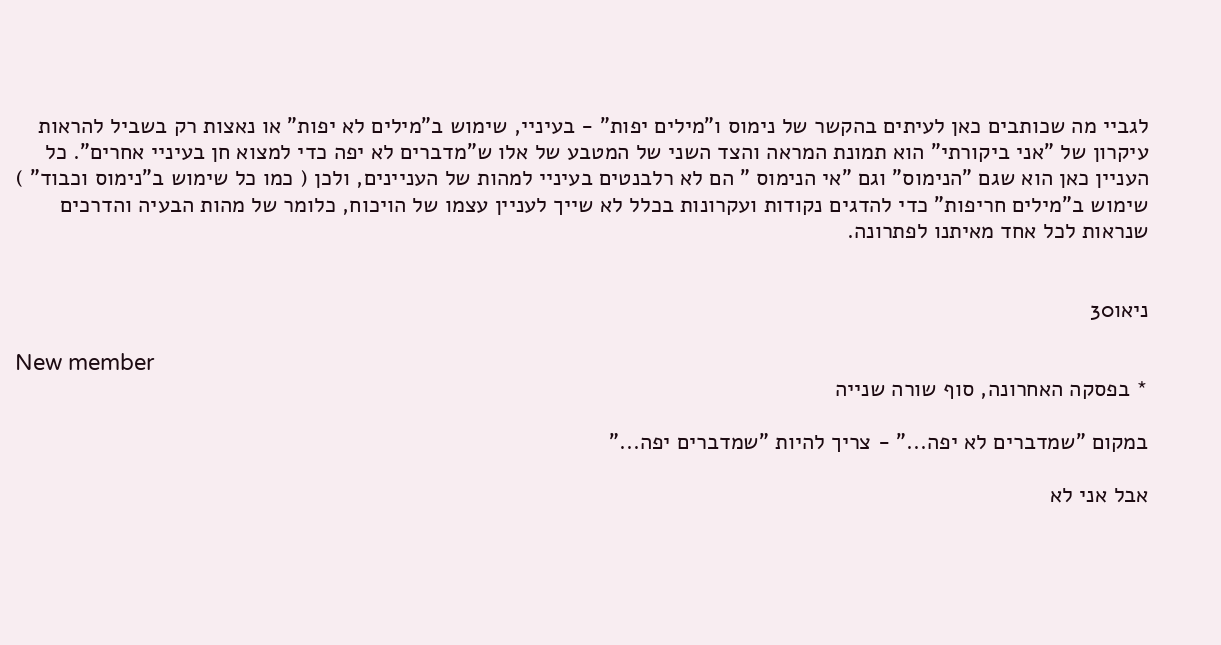לגביי מה שכותבים כאן לעיתים בהקשר של נימוס ו"מילים יפות" - בעיניי, שימוש ב"מילים לא יפות" או נאצות רק בשביל להראות עיקרון של "אני ביקורתי" הוא תמונת המראה והצד השני של המטבע של אלו ש"מדברים לא יפה כדי למצוא חן בעיניי אחרים". כל העניין כאן הוא שגם "הנימוס" וגם "אי הנימוס " הם לא רלבנטים בעיניי למהות של העניינים, ולכן ( כמו כל שימוש ב"נימוס וכבוד" ) שימוש ב"מילים חריפות" כדי להדגים נקודות ועקרונות בכלל לא שייך לעניין עצמו של הויכוח, כלומר של מהות הבעיה והדרכים שנראות לכל אחד מאיתנו לפתרונה.


ניאו30

New member
* בפסקה האחרונה, סוף שורה שנייה

במקום "שמדברים לא יפה..." - צריך להיות "שמדברים יפה..."

אבל אני לא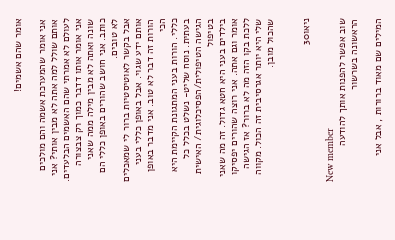אומר שהם אשמים!

אני אומר שהמערכת אשמה והם מולכים אותם שולל למה אתה לא מבין אותי? אני לעולם לא אמרתי שהם האשמים הבלעדים.
אני אומר אותו דדבר כמוך רק צבצורה שונה ואתה לא מבין מילה ממה שאני כותב. אני חושב שהורים באופן כללי הם לא טובים.
אבל בקשר לאוטיסטיות ברור לי שמאכלים אותם ידע שגוי. אבל באופן כללי בעני הורות זה דבר לא טוב. אני מדבר באופן הכי
כללי. הורות בעני המתגונת הקיימת היא בעתית. נוסח שליט- נשלט בכלל כל הגישה הטיפולית/הפסיכלוגית/ האישית בטיפול
בילדים בעני היא חטא גדול. זה מה שאני אומר וגם אתה. אני רוצה שהורים יפסיקו ללכת בקו הזה מה לא ברור? אז הגישה
שלי היא יותר אגרסיבית זה הכול. מקווה שהכול מובן.


ניאו30

New member
שוב אפשר להפנות אותך להודעה הראשונה בשרשור

המילים שם מאוד ברורות , אבל אני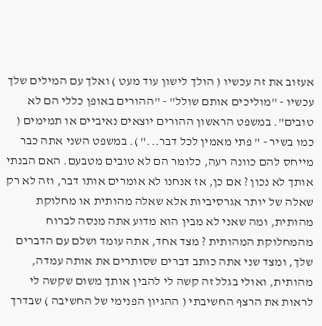אעזוב את זה עכשיו ( הולך לישון עוד מעט ) ואלך עם המילים שלך עכשיו - "מוליכים אותם שולל" - "ההורים באופן כללי הם לא טובים". במשפט הראשון ההורים יוצאים נאיביים או תמימים ( כמו בשיר - " פתי מאמין לכל דבר..." ). במשפט השני אתה כבר מייחס להם כוונה רעה, כלומר הם לא טובים מטבעם. האם הבנתי אותך לא נכון ? אם כן, אז אנחנו לא אומרים אותו דבר, וזה לא רק שאלה של יותר אגרסיביות אלא שאלה מהותית או מחלוקת מהותית, ומה שאני לא מבין הוא מדוע אתה מנסה לברוח מהמחלוקת המהותית ? מצד אחד, אתה עומד ושלם עם הדברים שלך, ומצד שני אתה כותב דברים שסותרים את אותה עמדה, מהותית, ואולי בגלל זה קשה לי להבין אותך משום שקשה לי לראות את הרצף החשיבתי ( ההגיון הפנימי של החשיבה ) שבדרך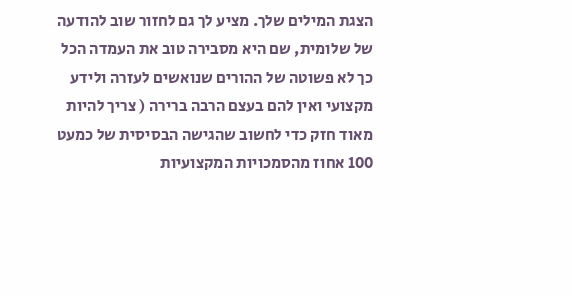הצגת המילים שלך. מציע לך גם לחזור שוב להודעה של שלומית, שם היא מסבירה טוב את העמדה הכל כך לא פשוטה של ההורים שנואשים לעזרה ולידע מקצועי ואין להם בעצם הרבה ברירה ( צריך להיות מאוד חזק כדי לחשוב שהגישה הבסיסית של כמעט 100 אחוז מהסמכויות המקצועיות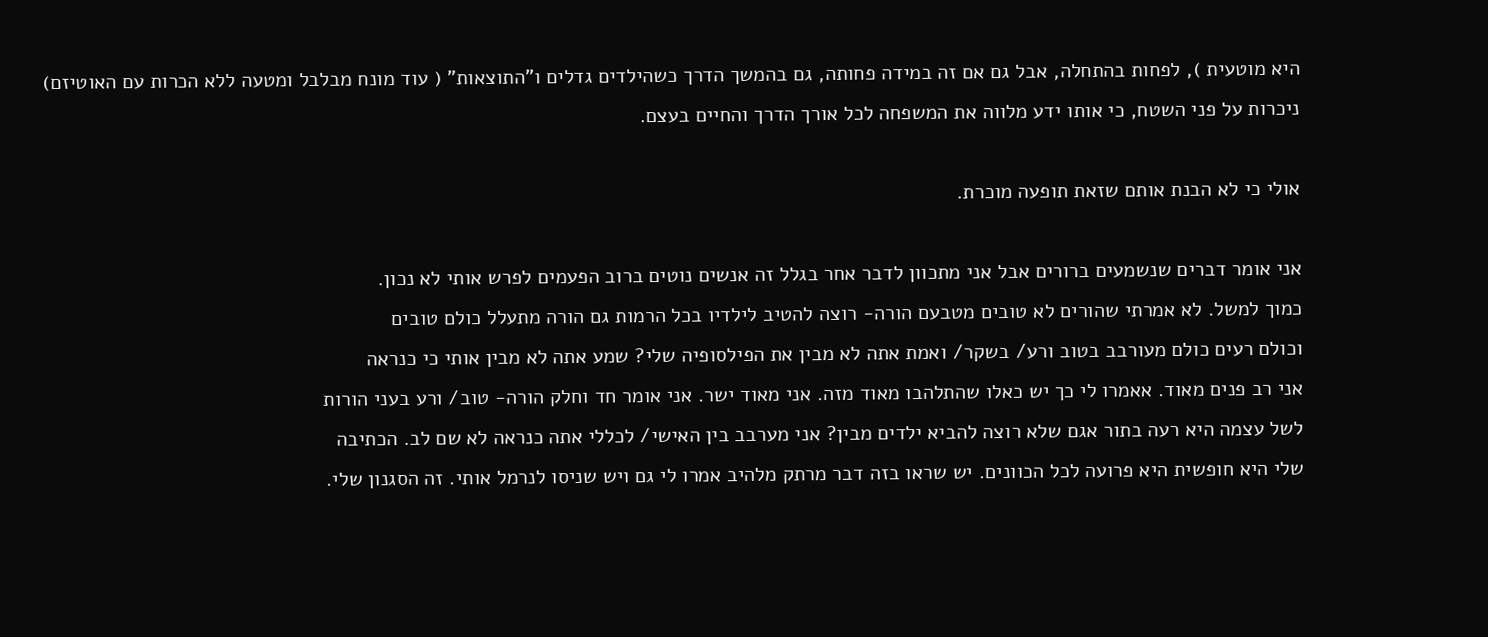היא מוטעית ), לפחות בהתחלה, אבל גם אם זה במידה פחותה, גם בהמשך הדרך כשהילדים גדלים ו"התוצאות" ( עוד מונח מבלבל ומטעה ללא הכרות עם האוטיזם) ניכרות על פני השטח, כי אותו ידע מלווה את המשפחה לכל אורך הדרך והחיים בעצם.

אולי כי לא הבנת אותם שזאת תופעה מוכרת.

אני אומר דברים שנשמעים ברורים אבל אני מתכוון לדבר אחר בגלל זה אנשים נוטים ברוב הפעמים לפרש אותי לא נכון.
כמוך למשל. לא אמרתי שהורים לא טובים מטבעם הורה- רוצה להטיב לילדיו בכל הרמות גם הורה מתעלל כולם טובים
וכולם רעים כולם מעורבב בטוב ורע/ בשקר/ ואמת אתה לא מבין את הפילסופיה שלי? שמע אתה לא מבין אותי כי כנראה
אני רב פנים מאוד. אאמרו לי כך יש כאלו שהתלהבו מאוד מזה. אני מאוד ישר. אני אומר חד וחלק הורה- טוב/ ורע בעני הורות
לשל עצמה היא רעה בתור אגם שלא רוצה להביא ילדים מבין? אני מערבב בין האישי/ לכללי אתה כנראה לא שם לב. הכתיבה
שלי היא חופשית היא פרועה לכל הכוונים. יש שראו בזה דבר מרתק מלהיב אמרו לי גם ויש שניסו לנרמל אותי. זה הסגנון שלי.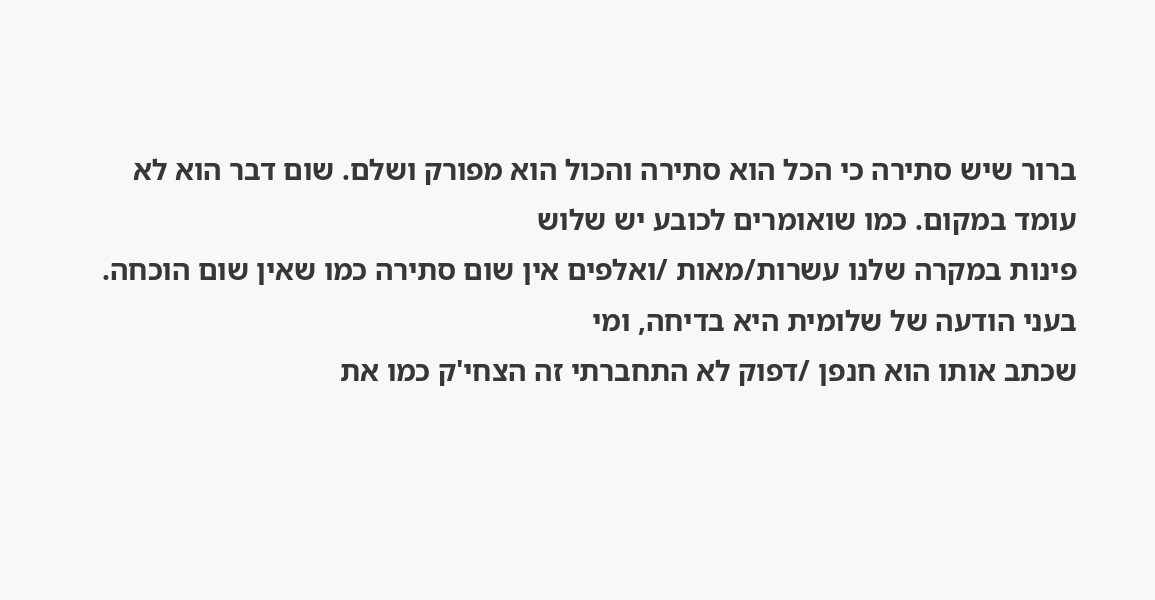ברור שיש סתירה כי הכל הוא סתירה והכול הוא מפורק ושלם. שום דבר הוא לא עומד במקום. כמו שואומרים לכובע יש שלוש
פינות במקרה שלנו עשרות/מאות /ואלפים אין שום סתירה כמו שאין שום הוכחה. בעני הודעה של שלומית היא בדיחה, ומי
שכתב אותו הוא חנפן /דפוק לא התחברתי זה הצחי'ק כמו את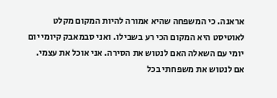אראנה. כי המשפחה שהיא אמורה להיות המקום מקלט
לאוטיסט היא המקום הכי רע בשבילו. ואני סבמאבק קיומי יום יומי עם השאלה האם לנטוש את הסירה. אני אוכל את עצמי.
אם לנטוש את משפחתי בכל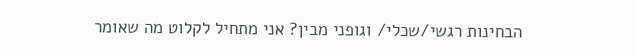הבחינות רגשי/שכלי/ וגופני מבין? אני מתחיל לקלוט מה שאומר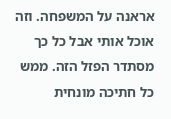אראנה על המשפחה. וזה
אוכל אותי אבל כל כך מסתדר הפזל הזה. ממש כל חתיכה מונחית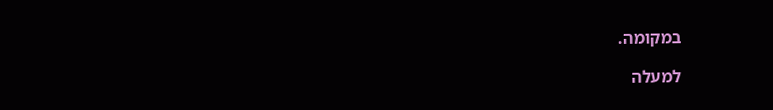במקומה.

למעלה